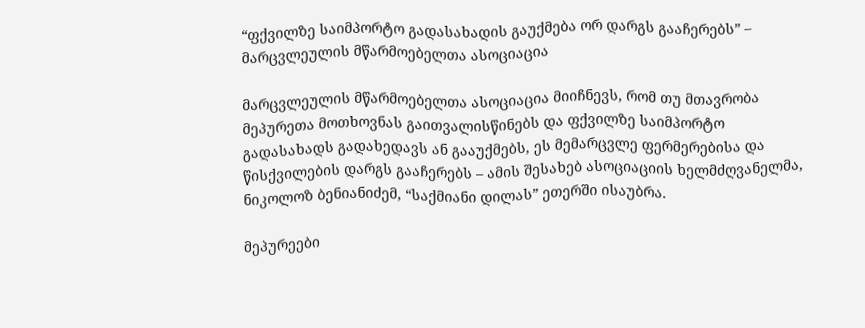“ფქვილზე საიმპორტო გადასახადის გაუქმება ორ დარგს გააჩერებს” – მარცვლეულის მწარმოებელთა ასოციაცია

მარცვლეულის მწარმოებელთა ასოციაცია მიიჩნევს, რომ თუ მთავრობა მეპურეთა მოთხოვნას გაითვალისწინებს და ფქვილზე საიმპორტო გადასახადს გადახედავს ან გააუქმებს, ეს მემარცვლე ფერმერებისა და წისქვილების დარგს გააჩერებს – ამის შესახებ ასოციაციის ხელმძღვანელმა, ნიკოლოზ ბენიანიძემ, “საქმიანი დილას” ეთერში ისაუბრა.

მეპურეები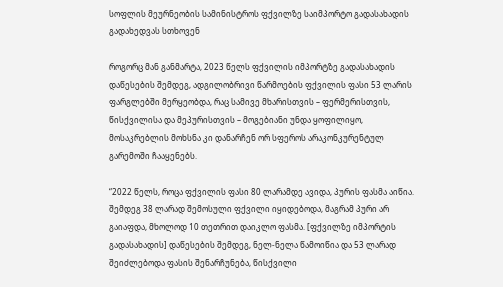სოფლის მეურნეობის სამინისტროს ფქვილზე საიმპორტო გადასახადის გადახედვას სთხოვენ

როგორც მან განმარტა, 2023 წელს ფქვილის იმპორტზე გადასახადის დაწესების შემდეგ, ადგილობრივი წარმოების ფქვილის ფასი 53 ლარის ფარგლებში მერყეობდა, რაც სამივე მხარისთვის – ფერმერისთვის, წისქვილისა და მეპურისთვის – მოგებიანი უნდა ყოფილიყო, მოსაკრებლის მოხსნა კი დანარჩენ ორ სფეროს არაკონკურენტულ გარემოში ჩააყენებს.

“2022 წელს, როცა ფქვილის ფასი 80 ლარამდე ავიდა, პურის ფასმა აიწია. შემდეგ 38 ლარად შემოსული ფქვილი იყიდებოდა, მაგრამ პური არ გაიაფდა, მხოლოდ 10 თეთრით დაიკლო ფასმა. [ფქვილზე იმპორტის გადასახადის] დაწესების შემდეგ, ნელ-ნელა წამოიწია და 53 ლარად შეიძლებოდა ფასის შენარჩუნება, წისქვილი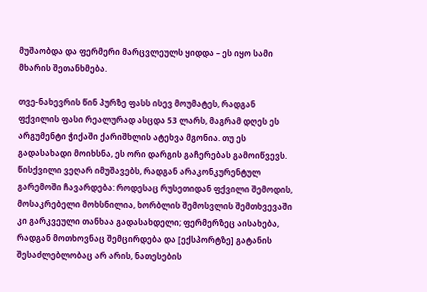მუშაობდა და ფერმერი მარცვლეულს ყიდდა – ეს იყო სამი მხარის შეთანხმება.

თვე-ნახევრის წინ პურზე ფასს ისევ მოუმატეს, რადგან ფქვილის ფასი რეალურად ასცდა 53 ლარს, მაგრამ დღეს ეს არგუმენტი ჭიქაში ქარიშხლის ატეხვა მგონია. თუ ეს გადასახადი მოიხსნა, ეს ორი დარგის გაჩერებას გამოიწვევს. წისქვილი ვეღარ იმუშავებს, რადგან არაკონკურენტულ გარემოში ჩავარდება: როდესაც რუსეთიდან ფქვილი შემოდის, მოსაკრებელი მოხსნილია, ხორბლის შემოსვლის შემთხვევაში კი გარკვეული თანხაა გადასახდელი; ფერმერზეც აისახება, რადგან მოთხოვნაც შემცირდება და [ექსპორტზე] გატანის შესაძლებლობაც არ არის, ნათესების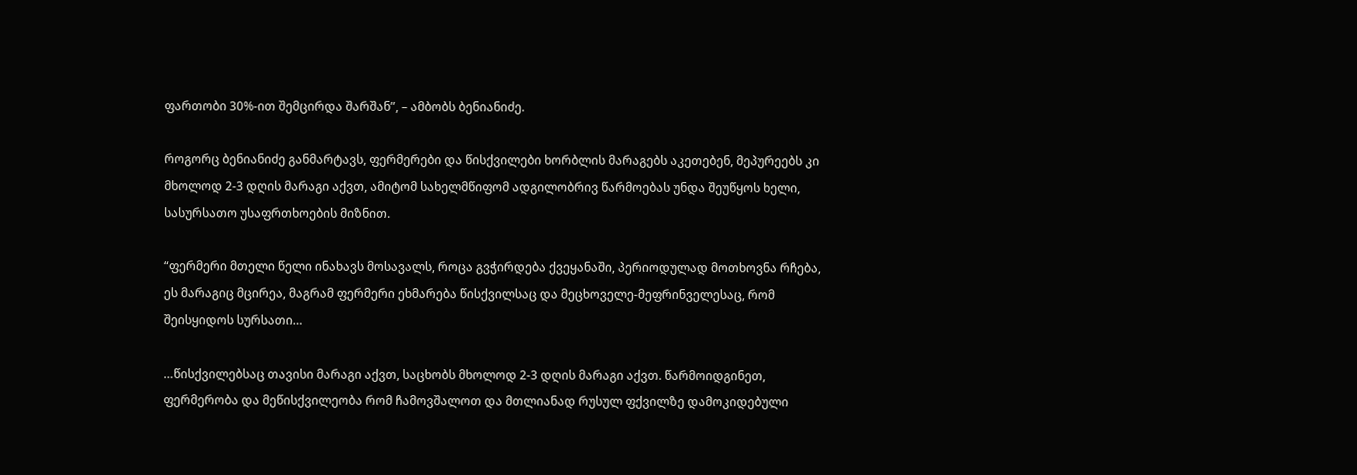ფართობი 30%-ით შემცირდა შარშან”, – ამბობს ბენიანიძე.

როგორც ბენიანიძე განმარტავს, ფერმერები და წისქვილები ხორბლის მარაგებს აკეთებენ, მეპურეებს კი მხოლოდ 2-3 დღის მარაგი აქვთ, ამიტომ სახელმწიფომ ადგილობრივ წარმოებას უნდა შეუწყოს ხელი, სასურსათო უსაფრთხოების მიზნით.

“ფერმერი მთელი წელი ინახავს მოსავალს, როცა გვჭირდება ქვეყანაში, პერიოდულად მოთხოვნა რჩება, ეს მარაგიც მცირეა, მაგრამ ფერმერი ეხმარება წისქვილსაც და მეცხოველე-მეფრინველესაც, რომ შეისყიდოს სურსათი…

…წისქვილებსაც თავისი მარაგი აქვთ, საცხობს მხოლოდ 2-3 დღის მარაგი აქვთ. წარმოიდგინეთ, ფერმერობა და მეწისქვილეობა რომ ჩამოვშალოთ და მთლიანად რუსულ ფქვილზე დამოკიდებული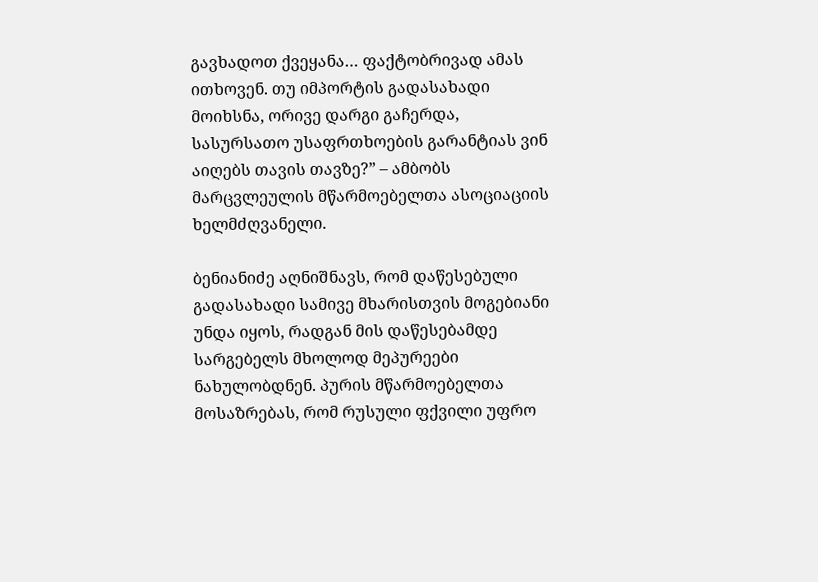გავხადოთ ქვეყანა… ფაქტობრივად ამას ითხოვენ. თუ იმპორტის გადასახადი მოიხსნა, ორივე დარგი გაჩერდა, სასურსათო უსაფრთხოების გარანტიას ვინ აიღებს თავის თავზე?” – ამბობს მარცვლეულის მწარმოებელთა ასოციაციის ხელმძღვანელი.

ბენიანიძე აღნიშნავს, რომ დაწესებული გადასახადი სამივე მხარისთვის მოგებიანი უნდა იყოს, რადგან მის დაწესებამდე სარგებელს მხოლოდ მეპურეები ნახულობდნენ. პურის მწარმოებელთა მოსაზრებას, რომ რუსული ფქვილი უფრო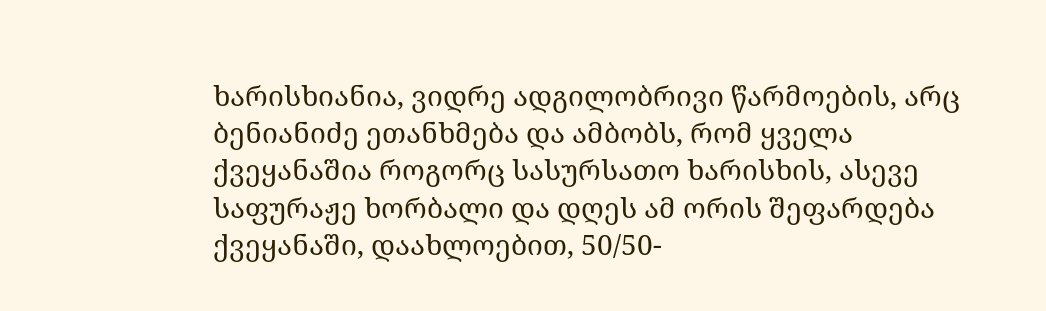ხარისხიანია, ვიდრე ადგილობრივი წარმოების, არც ბენიანიძე ეთანხმება და ამბობს, რომ ყველა ქვეყანაშია როგორც სასურსათო ხარისხის, ასევე საფურაჟე ხორბალი და დღეს ამ ორის შეფარდება ქვეყანაში, დაახლოებით, 50/50-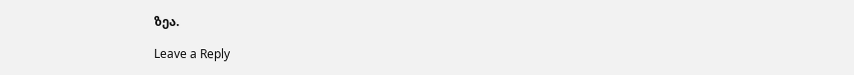ზეა.

Leave a Reply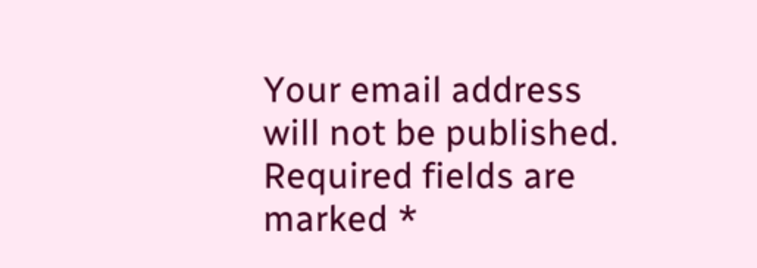Your email address will not be published. Required fields are marked *